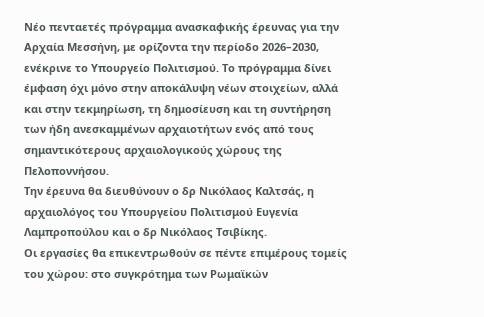Νέο πενταετές πρόγραμμα ανασκαφικής έρευνας για την Αρχαία Μεσσήνη, με ορίζοντα την περίοδο 2026–2030, ενέκρινε το Υπουργείο Πολιτισμού. Το πρόγραμμα δίνει έμφαση όχι μόνο στην αποκάλυψη νέων στοιχείων, αλλά και στην τεκμηρίωση, τη δημοσίευση και τη συντήρηση των ήδη ανεσκαμμένων αρχαιοτήτων ενός από τους σημαντικότερους αρχαιολογικούς χώρους της Πελοποννήσου.
Την έρευνα θα διευθύνουν ο δρ Νικόλαος Καλτσάς, η αρχαιολόγος του Υπουργείου Πολιτισμού Ευγενία Λαμπροπούλου και ο δρ Νικόλαος Τσιβίκης.
Οι εργασίες θα επικεντρωθούν σε πέντε επιμέρους τομείς του χώρου: στο συγκρότημα των Ρωμαϊκών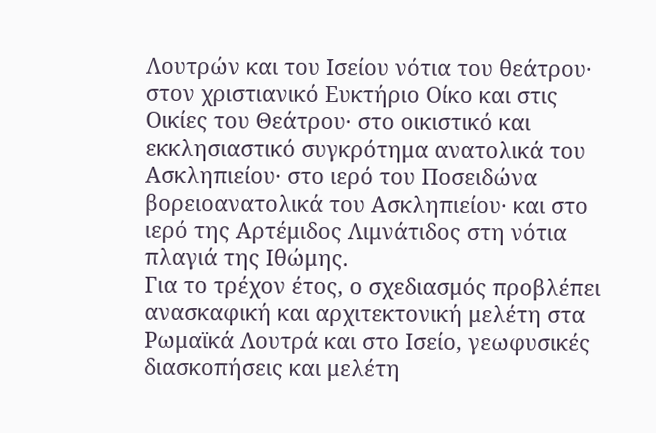Λουτρών και του Ισείου νότια του θεάτρου· στον χριστιανικό Ευκτήριο Οίκο και στις Οικίες του Θεάτρου· στο οικιστικό και εκκλησιαστικό συγκρότημα ανατολικά του Ασκληπιείου· στο ιερό του Ποσειδώνα βορειοανατολικά του Ασκληπιείου· και στο ιερό της Αρτέμιδος Λιμνάτιδος στη νότια πλαγιά της Ιθώμης.
Για το τρέχον έτος, ο σχεδιασμός προβλέπει ανασκαφική και αρχιτεκτονική μελέτη στα Ρωμαϊκά Λουτρά και στο Ισείο, γεωφυσικές διασκοπήσεις και μελέτη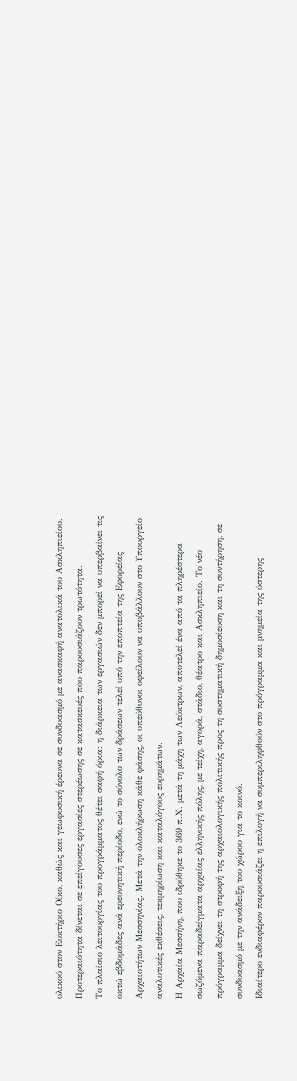υλικού στον Ευκτήριο Οίκο, καθώς και γεωφυσική έρευνα σε συνδυασμό με ανασκαφή ανατολικά του Ασκληπιείου. Προτεραιότητα δίνεται σε επείγουσες εργασίες στερέωσης σε κατασκευές που παρουσιάζουν τρωτότητα.
Το πλαίσιο λειτουργίας του προγράμματος θέτει σαφή όρια: η διάρκεια των εργασιών δεν μπορεί να υπερβαίνει τις οκτώ εβδομάδες ανά ερευνητική περίοδο, ενώ το σύνολο των δράσεων τελεί υπό την εποπτεία της Εφορείας Αρχαιοτήτων Μεσσηνίας. Μετά την ολοκλήρωση κάθε φάσης, οι υπεύθυνοι οφείλουν να υποβάλλουν στο Υπουργείο αναλυτικές εκθέσεις, τεκμηρίωση και καταλόγους ευρημάτων.
Η Αρχαία Μεσσήνη, που ιδρύθηκε το 369 π.Χ. μετά τη μάχη των Λεύκτρων, αποτελεί ένα από τα πληρέστερα σωζόμενα παραδείγματα αρχαίας ελληνικής πόλης, με τείχη, αγορά, στάδιο, θέατρο και Ασκληπιείο. Το νέο πρόγραμμα δείχνει τη στροφή της αρχαιολογικής πολιτικής προς τη συστηματική δημοσίευση και τη συντήρηση, σε συνδυασμό με την ανάδειξη του χώρου για το κοινό.
Ιδιαίτερο ενδιαφέρον παρουσιάζει η επιλογή να συμπεριληφθούν στο πρόγραμμα και μνημεία της ύστερης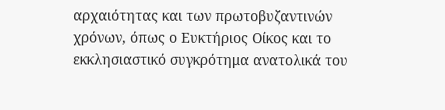αρχαιότητας και των πρωτοβυζαντινών χρόνων, όπως ο Ευκτήριος Οίκος και το εκκλησιαστικό συγκρότημα ανατολικά του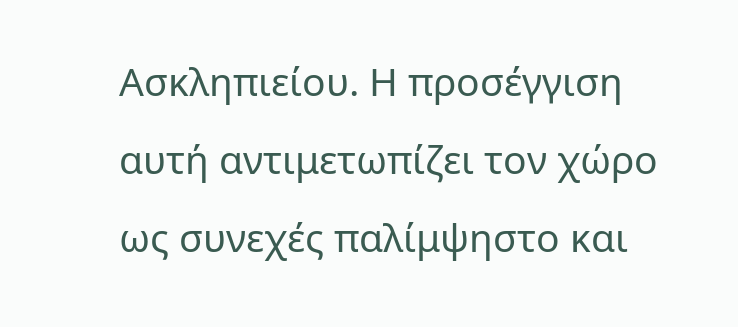Ασκληπιείου. Η προσέγγιση αυτή αντιμετωπίζει τον χώρο ως συνεχές παλίμψηστο και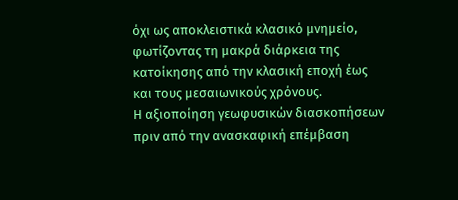όχι ως αποκλειστικά κλασικό μνημείο, φωτίζοντας τη μακρά διάρκεια της κατοίκησης από την κλασική εποχή έως και τους μεσαιωνικούς χρόνους.
Η αξιοποίηση γεωφυσικών διασκοπήσεων πριν από την ανασκαφική επέμβαση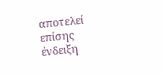αποτελεί επίσης ένδειξη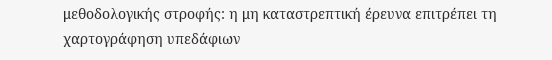μεθοδολογικής στροφής: η μη καταστρεπτική έρευνα επιτρέπει τη χαρτογράφηση υπεδάφιων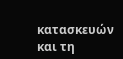κατασκευών και τη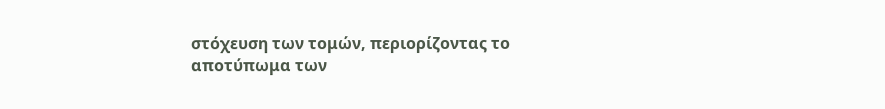στόχευση των τομών, περιορίζοντας το αποτύπωμα των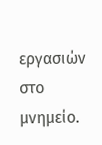εργασιών στο μνημείο.